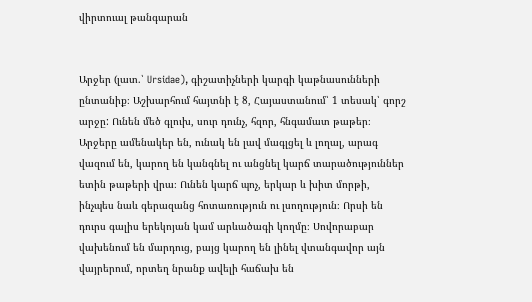վիրտուալ թանգարան


Արջեր (լատ.՝ Ursidae), գիշատիչների կարգի կաթնասունների ընտանիք։ Աշխարհում հայտնի է 8, Հայաստանում՝ 1 տեսակ՝ գորշ արջը: Ունեն մեծ գլուխ, սուր դունչ, հզոր, հնգամատ թաթեր։ Արջերը ամենակեր են, ունակ են լավ մագլցել և լողալ, արագ վազում են, կարող են կանգնել ու անցնել կարճ տարածություններ ետին թաթերի վրա։ Ունեն կարճ պոչ, երկար և խիտ մորթի, ինչպես նաև գերազանց հոտառություն ու լսողություն։ Որսի են դուրս գալիս երեկոյան կամ արևածագի կողմը։ Սովորաբար վախենում են մարդուց, բայց կարող են լինել վտանգավոր այն վայրերում, որտեղ նրանք ավելի հաճախ են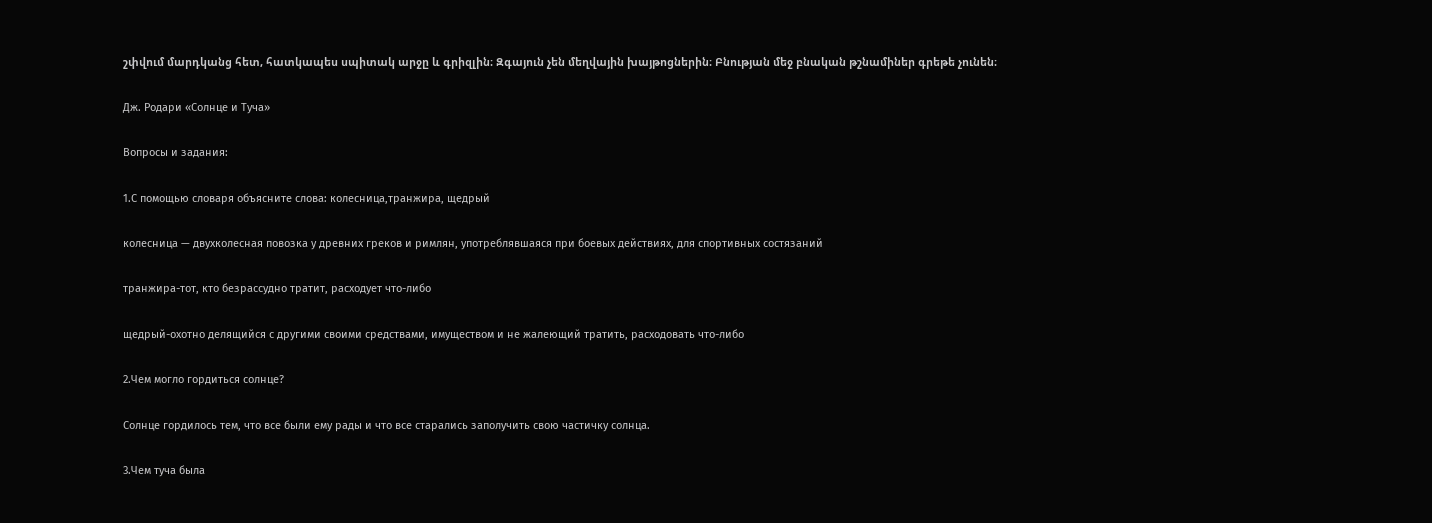շփվում մարդկանց հետ, հատկապես սպիտակ արջը և գրիզլին։ Զգայուն չեն մեղվային խայթոցներին։ Բնության մեջ բնական թշնամիներ գրեթե չունեն։

Дж. Родари «Солнце и Туча»

Вопросы и задания:

1.С помощью словаря объясните слова: колесница,транжира, щедрый

колесница — двухколесная повозка у древних греков и римлян, употреблявшаяся при боевых действиях, для спортивных состязаний

транжира-тот, кто безрассудно тратит, расходует что-либо

щедрый-охотно делящийся с другими своими средствами, имуществом и не жалеющий тратить, расходовать что-либо

2.Чем могло гордиться солнце?

Солнце гордилось тем, что все были ему рады и что все старались заполучить свою частичку солнца.

3.Чем туча была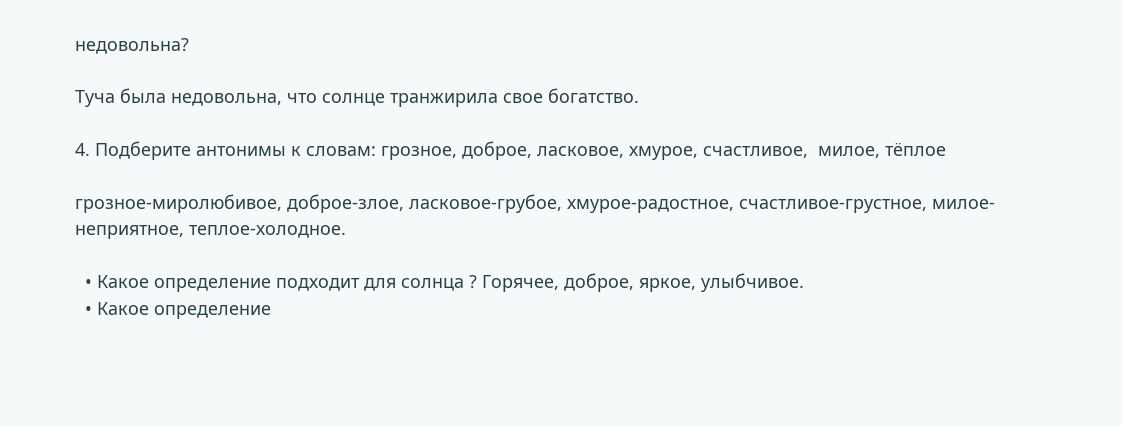недовольна?

Туча была недовольна, что солнце транжирила свое богатство.

4. Подберите антонимы к словам: грозное, доброе, ласковое, хмурое, счастливое,  милое, тёплое

грозное-миролюбивое, доброе-злое, ласковое-грубое, хмурое-радостное, счастливое-грустное, милое-неприятное, теплое-холодное.

  • Какое определение подходит для солнца ? Горячее, доброе, яркое, улыбчивое.
  • Какое определение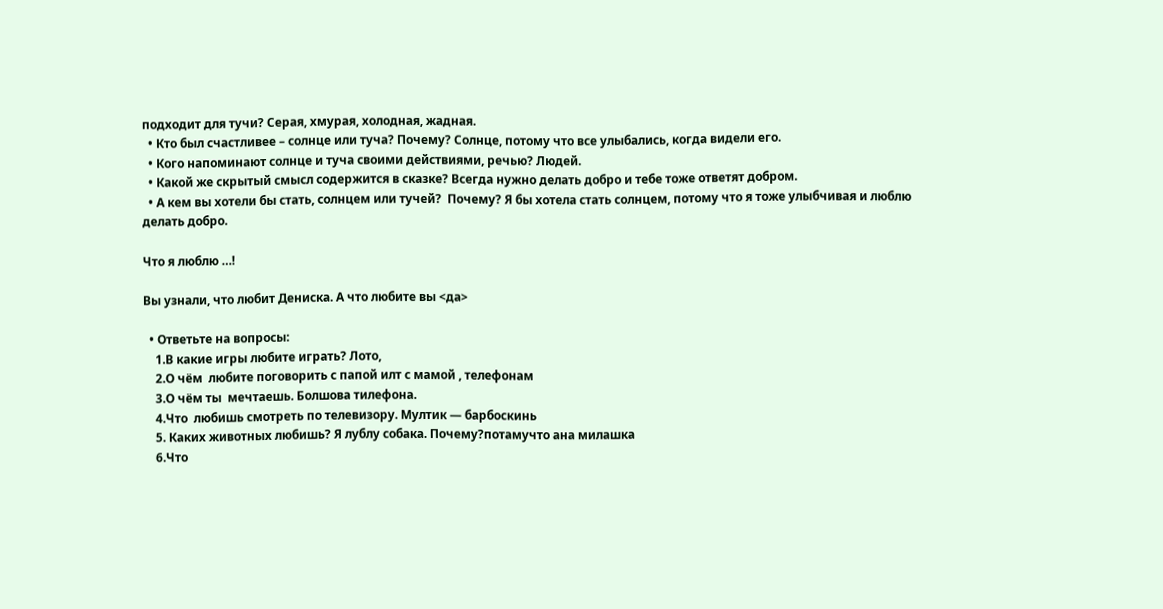подходит для тучи? Серая, хмурая, холодная, жадная.
  • Кто был счастливее – солнце или туча? Почему? Солнце, потому что все улыбались, когда видели его.
  • Кого напоминают солнце и туча своими действиями, речью? Людей.
  • Какой же скрытый смысл содержится в сказке? Всегда нужно делать добро и тебе тоже ответят добром.
  • А кем вы хотели бы стать, солнцем или тучей?  Почему? Я бы хотела стать солнцем, потому что я тоже улыбчивая и люблю делать добро.

Что я люблю …!

Вы узнали, что любит Дениска. А что любите вы <да>

  • Ответьте на вопросы:
    1.В какие игры любите играть? Лото,
    2.О чём  любите поговорить с папой илт с мамой , телефонам
    3.О чём ты  мечтаешь. Болшова тилефона.
    4.Что  любишь смотреть по телевизору. Мултик — барбоскинь
    5. Каких животных любишь? Я лублу собака. Почему?потамучто ана милашка
    6.Что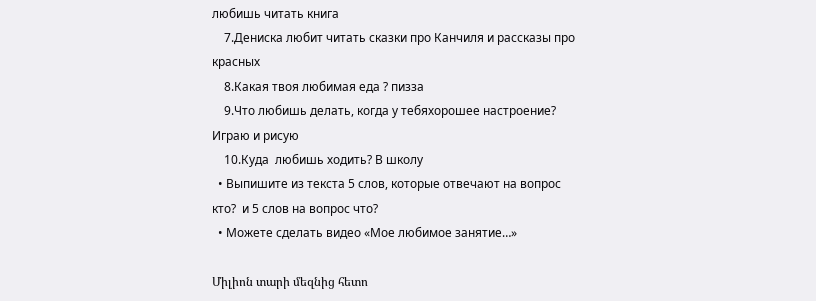любишь читать книга
    7.Дениска любит читать сказки про Канчиля и рассказы про красных
    8.Какая твоя любимая еда ? пизза
    9.Что любишь делать, когда у тебяхорошее настроение? Играю и рисую
    10.Куда  любишь ходить? В школу
  • Выпишите из текста 5 слов, которые отвечают на вопрос кто?  и 5 слов на вопрос что?
  • Можете сделать видео «Мое любимое занятие…»

Միլիոն տարի մեզնից հետո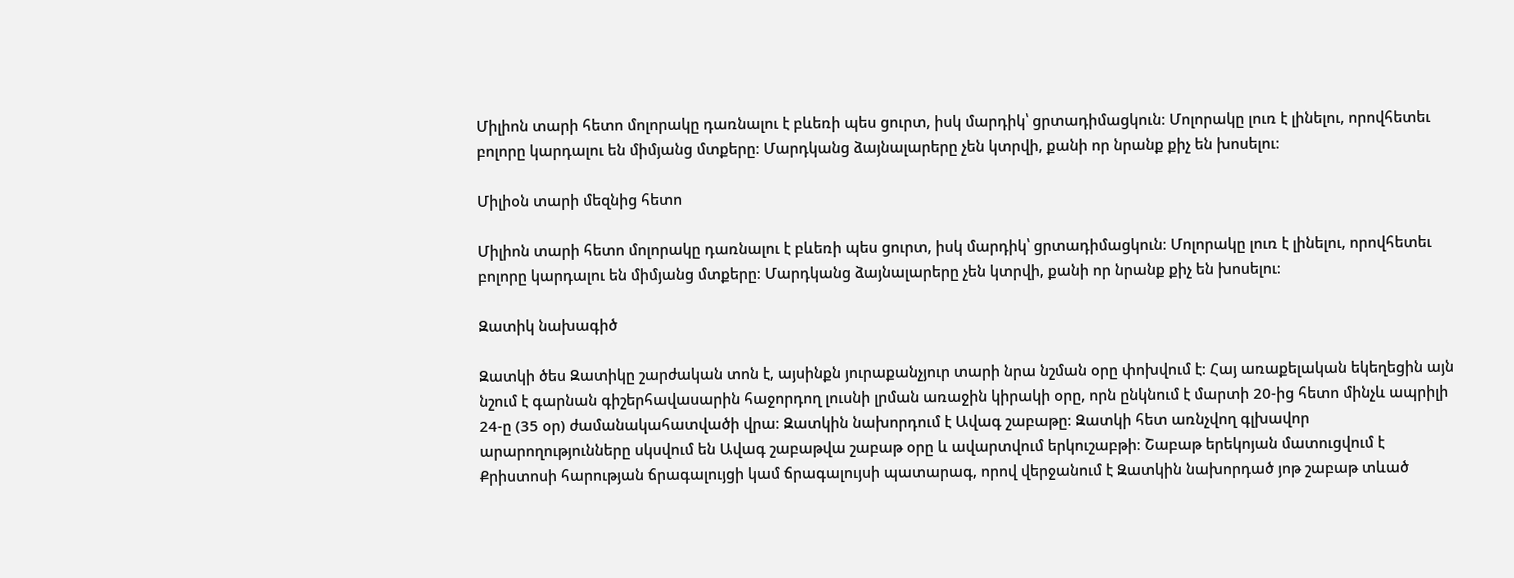Միլիոն տարի հետո մոլորակը դառնալու է բևեռի պես ցուրտ, իսկ մարդիկ՝ ցրտադիմացկուն։ Մոլորակը լուռ է լինելու, որովհետեւ բոլորը կարդալու են միմյանց մտքերը։ Մարդկանց ձայնալարերը չեն կտրվի, քանի որ նրանք քիչ են խոսելու։

Միլիօն տարի մեզնից հետո

Միլիոն տարի հետո մոլորակը դառնալու է բևեռի պես ցուրտ, իսկ մարդիկ՝ ցրտադիմացկուն։ Մոլորակը լուռ է լինելու, որովհետեւ բոլորը կարդալու են միմյանց մտքերը։ Մարդկանց ձայնալարերը չեն կտրվի, քանի որ նրանք քիչ են խոսելու։

Զատիկ նախագիծ

Զատկի ծես Զատիկը շարժական տոն է, այսինքն յուրաքանչյուր տարի նրա նշման օրը փոխվում է։ Հայ առաքելական եկեղեցին այն նշում է գարնան գիշերհավասարին հաջորդող լուսնի լրման առաջին կիրակի օրը, որն ընկնում է մարտի 20-ից հետո մինչև ապրիլի 24-ը (35 օր) ժամանակահատվածի վրա։ Զատկին նախորդում է Ավագ շաբաթը։ Զատկի հետ առնչվող գլխավոր արարողությունները սկսվում են Ավագ շաբաթվա շաբաթ օրը և ավարտվում երկուշաբթի։ Շաբաթ երեկոյան մատուցվում է Քրիստոսի հարության ճրագալույցի կամ ճրագալույսի պատարագ, որով վերջանում է Զատկին նախորդած յոթ շաբաթ տևած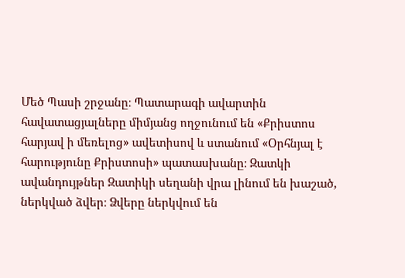Մեծ Պասի շրջանը։ Պատարագի ավարտին հավատացյալները միմյանց ողջունում են «Քրիստոս հարյավ ի մեռելոց» ավետիսով և ստանում «Օրհնյալ է հարությունը Քրիստոսի» պատասխանը։ Զատկի ավանդույթներ Զատիկի սեղանի վրա լինում են խաշած, ներկված ձվեր։ Ձվերը ներկվում են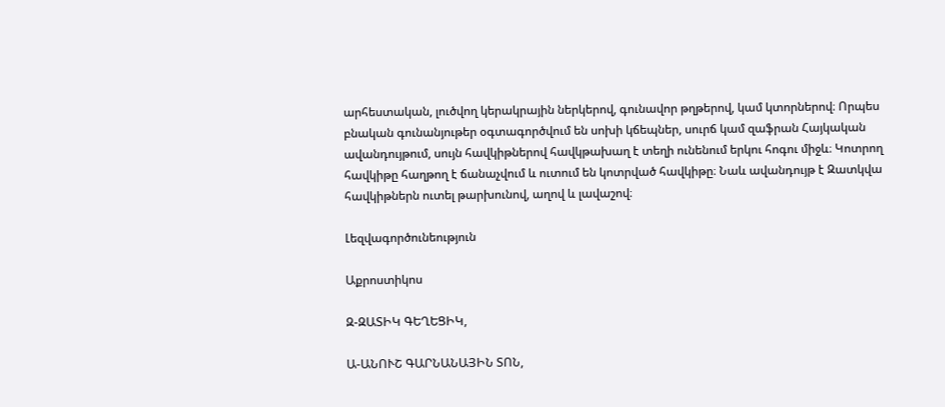արհեստական, լուծվող կերակրային ներկերով, գունավոր թղթերով, կամ կտորներով։ Որպես բնական գունանյութեր օգտագործվում են սոխի կճեպներ, սուրճ կամ զաֆրան Հայկական ավանդույթում, սույն հավկիթներով հավկթախաղ է տեղի ունենում երկու հոգու միջև։ Կոտրող հավկիթը հաղթող է ճանաչվում և ուտում են կոտրված հավկիթը։ Նաև ավանդույթ է Զատկվա հավկիթներն ուտել թարխունով, աղով և լավաշով։

Լեզվագործունեություն

Աքրոստիկոս

Զ-ԶԱՏԻԿ ԳԵՂԵՑԻԿ,

Ա-ԱՆՈՒՇ ԳԱՐՆԱՆԱՅԻՆ ՏՈՆ,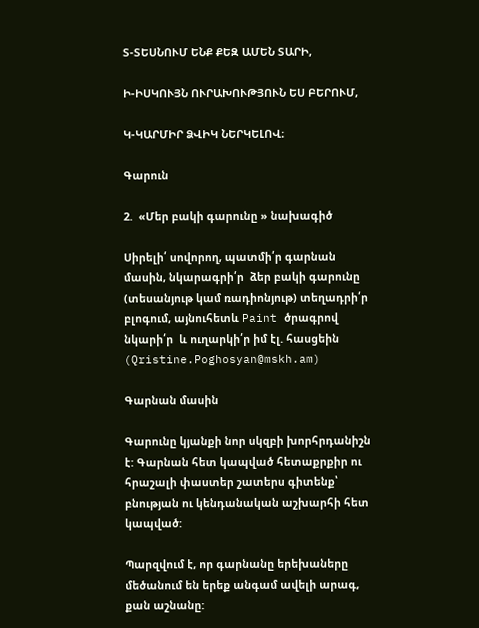Տ-ՏԵՍՆՈՒՄ ԵՆՔ ՔԵԶ ԱՄԵՆ ՏԱՐԻ,

Ի-ԻՍԿՈՒՅՆ ՈՒՐԱԽՈՒԹՅՈՒՆ ԵՍ ԲԵՐՈՒՄ,

Կ-ԿԱՐՄԻՐ ՁՎԻԿ ՆԵՐԿԵԼՈՎ։

Գարուն

2.  «Մեր բակի գարունը » նախագիծ

Սիրելի՛ սովորող, պատմի՛ր գարնան մասին, նկարագրի՛ր  ձեր բակի գարունը  (տեսանյութ կամ ռադիոնյութ) տեղադրի՛ր բլոգում, այնուհետև Paint ծրագրով  նկարի՛ր  և ուղարկի՛ր իմ էլ. հասցեին (Qristine.Poghosyan@mskh.am)

Գարնան մասին

Գարունը կյանքի նոր սկզբի խորհրդանիշն է: Գարնան հետ կապված հետաքրքիր ու հրաշալի փաստեր շատերս գիտենք՝ բնության ու կենդանական աշխարհի հետ կապված:

Պարզվում է, որ գարնանը երեխաները մեծանում են երեք անգամ ավելի արագ, քան աշնանը: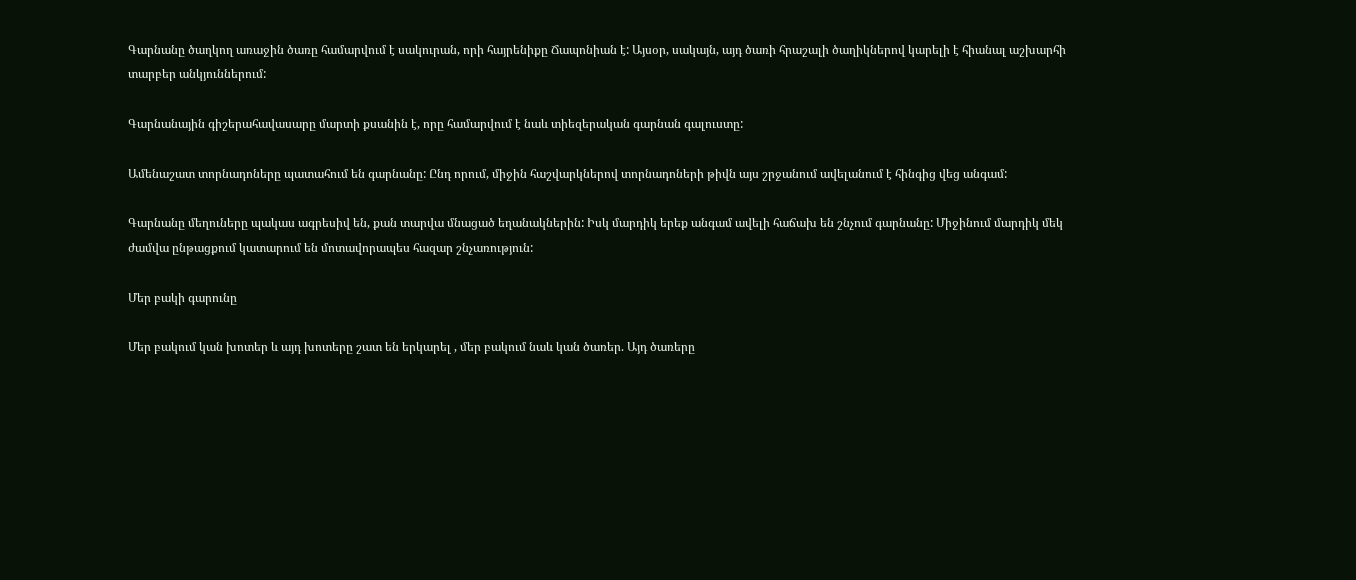Գարնանը ծաղկող առաջին ծառը համարվում է սակուրան, որի հայրենիքը Ճապոնիան է: Այսօր, սակայն, այդ ծառի հրաշալի ծաղիկներով կարելի է հիանալ աշխարհի տարբեր անկյուններում:

Գարնանային գիշերահավասարը մարտի քսանին է, որը համարվում է նաև տիեզերական գարնան գալուստը:

Ամենաշատ տորնադոները պատահում են գարնանը: Ընդ որում, միջին հաշվարկներով տորնադոների թիվն այս շրջանում ավելանում է հինգից վեց անգամ:

Գարնանը մեղուները պակաս ագրեսիվ են, քան տարվա մնացած եղանակներին: Իսկ մարդիկ երեք անգամ ավելի հաճախ են շնչում գարնանը: Միջինում մարդիկ մեկ ժամվա ընթացքում կատարում են մոտավորապես հազար շնչառություն:

Մեր բակի գարունը

Մեր բակում կան խոտեր և այդ խոտերը շատ են երկարել , մեր բակում նաև կան ծառեր. Այդ ծառերը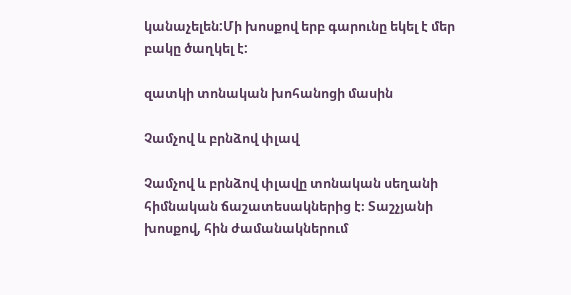կանաչելեն:Մի խոսքով երբ գարունը եկել է մեր բակը ծաղկել է:

զատկի տոնական խոհանոցի մասին

Չամչով և բրնձով փլավ

Չամչով և բրնձով փլավը տոնական սեղանի հիմնական ճաշատեսակներից է։ Տաշչյանի խոսքով, հին ժամանակներում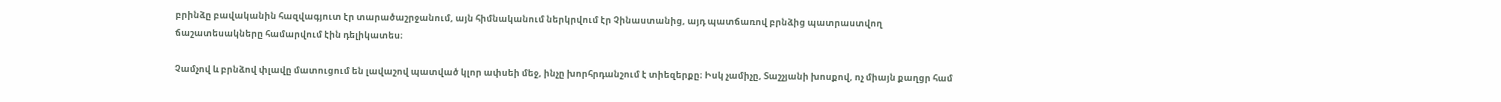բրինձը բավականին հազվագյուտ էր տարածաշրջանում, այն հիմնականում ներկրվում էր Չինաստանից, այդ պատճառով բրնձից պատրաստվող ճաշատեսակները համարվում էին դելիկատես։

Չամչով և բրնձով փլավը մատուցում են լավաշով պատված կլոր ափսեի մեջ, ինչը խորհրդանշում է տիեզերքը։ Իսկ չամիչը, Տաշչյանի խոսքով, ոչ միայն քաղցր համ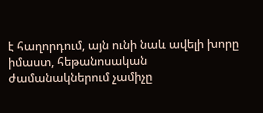է հաղորդում, այն ունի նաև ավելի խորը իմաստ, հեթանոսական ժամանակներում չամիչը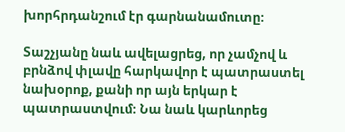խորհրդանշում էր գարնանամուտը։

Տաշչյանը նաև ավելացրեց, որ չամչով և բրնձով փլավը հարկավոր է պատրաստել նախօրոք, քանի որ այն երկար է պատրաստվում։ Նա նաև կարևորեց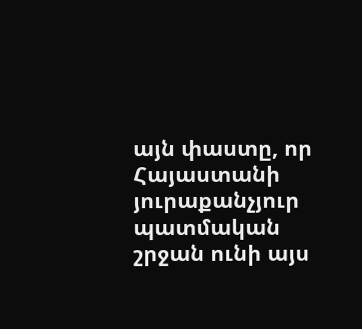այն փաստը, որ Հայաստանի յուրաքանչյուր պատմական շրջան ունի այս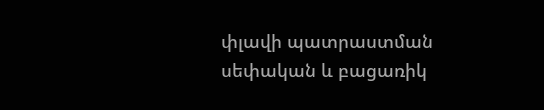փլավի պատրաստման սեփական և բացառիկ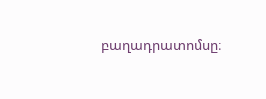բաղադրատոմսը։